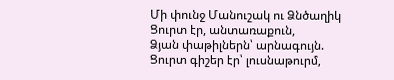Մի փունջ Մանուշակ ու Ձնծաղիկ
Ցուրտ էր, անտառաքուն,
Ձյան փաթիլներն՝ արնագույն.
Ցուրտ գիշեր էր՝ լուսնաթուրմ,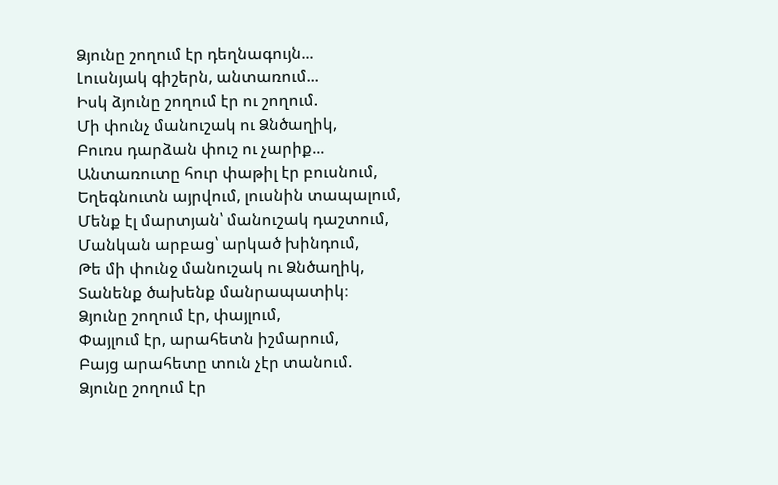Ձյունը շողում էր դեղնագույն...
Լուսնյակ գիշերն, անտառում...
Իսկ ձյունը շողում էր ու շողում.
Մի փունչ մանուշակ ու Ձնծաղիկ,
Բուռս դարձան փուշ ու չարիք...
Անտառուտը հուր փաթիլ էր բուսնում,
Եղեգնուտն այրվում, լուսնին տապալում,
Մենք էլ մարտյան՝ մանուշակ դաշտում,
Մանկան արբաց՝ արկած խինդում,
Թե մի փունջ մանուշակ ու Ձնծաղիկ,
Տանենք ծախենք մանրապատիկ։
Ձյունը շողում էր, փայլում,
Փայլում էր, արահետն իշմարում,
Բայց արահետը տուն չէր տանում.
Ձյունը շողում էր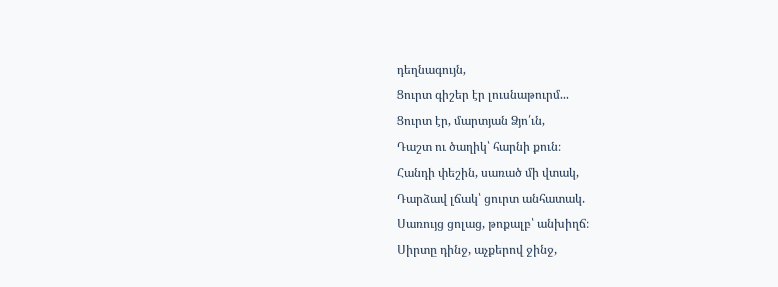դեղնագույն,
Ցուրտ գիշեր էր լուսնաթուրմ...
Ցուրտ էր, մարտյան Ձյո՛ւն,
Դաշտ ու ծաղիկ՝ հարնի քուն։
Հանդի փեշին, սառած մի վտակ,
Դարձավ լճակ՝ ցուրտ անհատակ.
Սառույց ցոլաց, թոքալբ՝ անխիղճ։
Սիրտը դինջ, աչքերով ջինջ,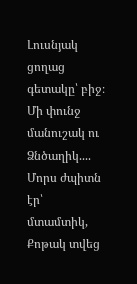Լուսնյակ ցողաց գետակը՝ բիջ։
Մի փունջ մանուշակ ու Ձնծաղիկ....
Մորս ժպիտն էր՝ մտամտիկ,
Քոթակ տվեց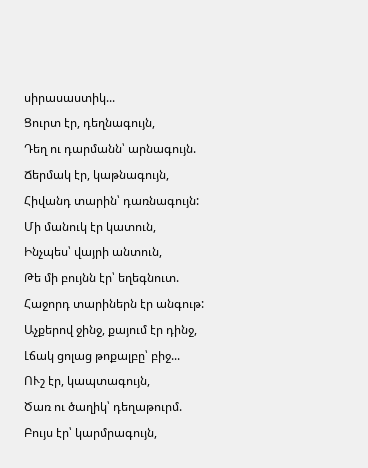սիրասաստիկ...
Ցուրտ էր, դեղնագույն,
Դեղ ու դարմանն՝ արնագույն.
Ճերմակ էր, կաթնագույն,
Հիվանդ տարին՝ դառնագույն:
Մի մանուկ էր կատուն,
Ինչպես՝ վայրի անտուն,
Թե մի բույնն էր՝ եղեգնուտ.
Հաջորդ տարիներն էր անգութ:
Աչքերով ջինջ, քայում էր դինջ,
Լճակ ցոլաց թոքալբը՝ բիջ...
ՈՒշ էր, կապտագույն,
Ծառ ու ծաղիկ՝ դեղաթուրմ.
Բույս էր՝ կարմրագույն,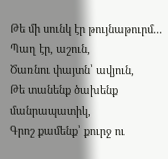Թե մի սունկ էր թույնաթուրմ...
Պաղ էր, աշուն,
Ծառնու փայտն՝ ավյուն,
Թե տանենք ծախենք մանրապատիկ,
Գրոշ քամենք՝ քուրջ ու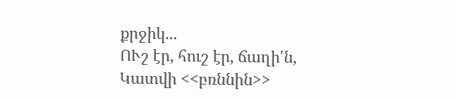քրջիկ...
ՈՒշ էր, հուշ էր, ճաղի'ն,
Կատվի <<բռննին>>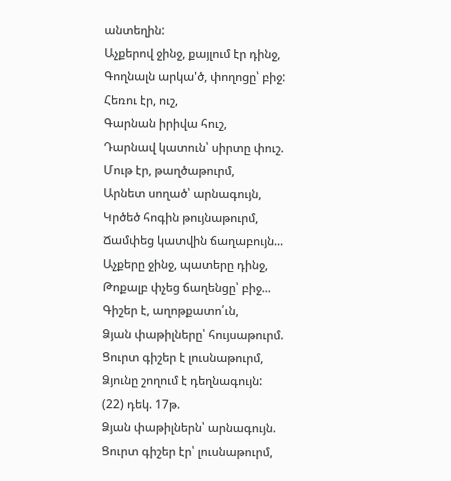անտեղին:
Աչքերով ջինջ, քայլում էր դինջ,
Գողնալն արկա'ծ, փողոցը՝ բիջ:
Հեռու էր, ուշ,
Գարնան իրիվա հուշ,
Դարնավ կատուն՝ սիրտը փուշ.
Մութ էր, թաղծաթուրմ,
Արնետ սողած՝ արնագույն,
Կրծեծ հոգին թույնաթուրմ,
Ճամփեց կատվին ճաղաբույն...
Աչքերը ջինջ, պատերը դինջ,
Թոքալբ փչեց ճաղենցը՝ բիջ...
Գիշեր է, աղոթքատո՛ւն,
Ձյան փաթիլները՝ հույսաթուրմ.
Ցուրտ գիշեր է լուսնաթուրմ,
Ձյունը շողում է դեղնագույն:
(22) դեկ. 17թ.
Ձյան փաթիլներն՝ արնագույն.
Ցուրտ գիշեր էր՝ լուսնաթուրմ,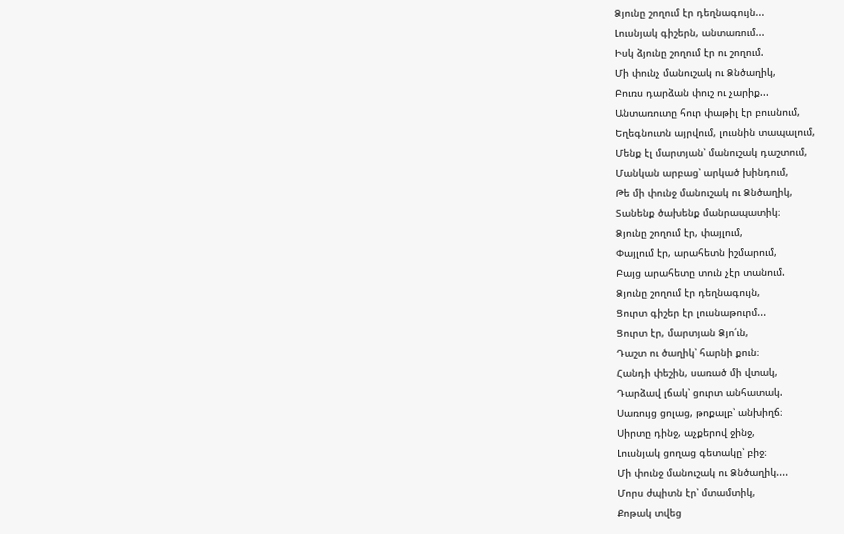Ձյունը շողում էր դեղնագույն...
Լուսնյակ գիշերն, անտառում...
Իսկ ձյունը շողում էր ու շողում.
Մի փունչ մանուշակ ու Ձնծաղիկ,
Բուռս դարձան փուշ ու չարիք...
Անտառուտը հուր փաթիլ էր բուսնում,
Եղեգնուտն այրվում, լուսնին տապալում,
Մենք էլ մարտյան՝ մանուշակ դաշտում,
Մանկան արբաց՝ արկած խինդում,
Թե մի փունջ մանուշակ ու Ձնծաղիկ,
Տանենք ծախենք մանրապատիկ։
Ձյունը շողում էր, փայլում,
Փայլում էր, արահետն իշմարում,
Բայց արահետը տուն չէր տանում.
Ձյունը շողում էր դեղնագույն,
Ցուրտ գիշեր էր լուսնաթուրմ...
Ցուրտ էր, մարտյան Ձյո՛ւն,
Դաշտ ու ծաղիկ՝ հարնի քուն։
Հանդի փեշին, սառած մի վտակ,
Դարձավ լճակ՝ ցուրտ անհատակ.
Սառույց ցոլաց, թոքալբ՝ անխիղճ։
Սիրտը դինջ, աչքերով ջինջ,
Լուսնյակ ցողաց գետակը՝ բիջ։
Մի փունջ մանուշակ ու Ձնծաղիկ....
Մորս ժպիտն էր՝ մտամտիկ,
Քոթակ տվեց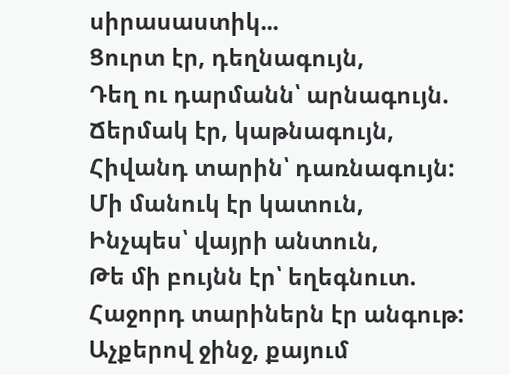սիրասաստիկ...
Ցուրտ էր, դեղնագույն,
Դեղ ու դարմանն՝ արնագույն.
Ճերմակ էր, կաթնագույն,
Հիվանդ տարին՝ դառնագույն:
Մի մանուկ էր կատուն,
Ինչպես՝ վայրի անտուն,
Թե մի բույնն էր՝ եղեգնուտ.
Հաջորդ տարիներն էր անգութ:
Աչքերով ջինջ, քայում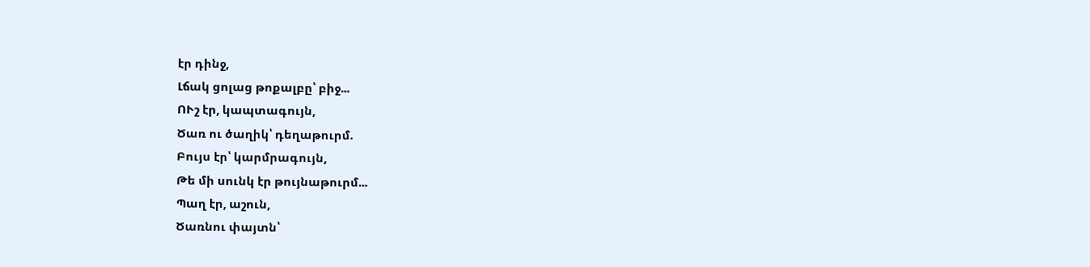էր դինջ,
Լճակ ցոլաց թոքալբը՝ բիջ...
ՈՒշ էր, կապտագույն,
Ծառ ու ծաղիկ՝ դեղաթուրմ.
Բույս էր՝ կարմրագույն,
Թե մի սունկ էր թույնաթուրմ...
Պաղ էր, աշուն,
Ծառնու փայտն՝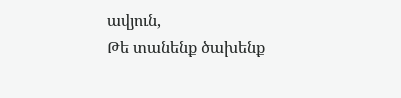ավյուն,
Թե տանենք ծախենք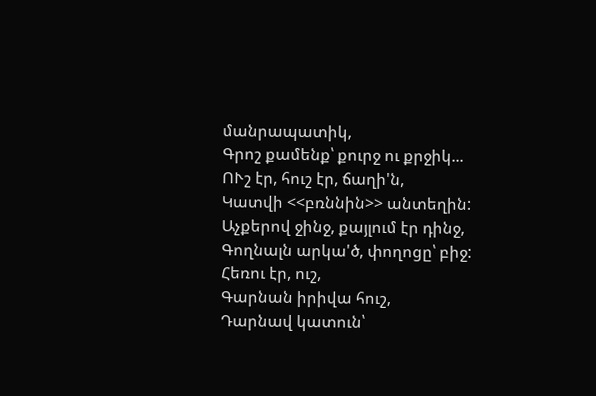մանրապատիկ,
Գրոշ քամենք՝ քուրջ ու քրջիկ...
ՈՒշ էր, հուշ էր, ճաղի'ն,
Կատվի <<բռննին>> անտեղին:
Աչքերով ջինջ, քայլում էր դինջ,
Գողնալն արկա'ծ, փողոցը՝ բիջ:
Հեռու էր, ուշ,
Գարնան իրիվա հուշ,
Դարնավ կատուն՝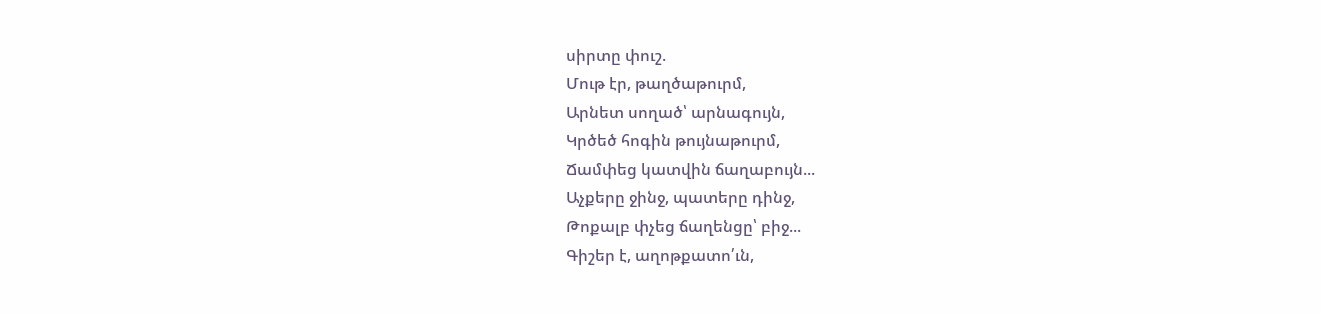սիրտը փուշ.
Մութ էր, թաղծաթուրմ,
Արնետ սողած՝ արնագույն,
Կրծեծ հոգին թույնաթուրմ,
Ճամփեց կատվին ճաղաբույն...
Աչքերը ջինջ, պատերը դինջ,
Թոքալբ փչեց ճաղենցը՝ բիջ...
Գիշեր է, աղոթքատո՛ւն,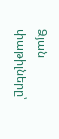Ձյան փաթիլները՝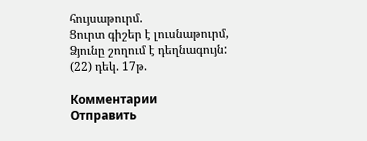հույսաթուրմ.
Ցուրտ գիշեր է լուսնաթուրմ,
Ձյունը շողում է դեղնագույն:
(22) դեկ. 17թ.

Комментарии
Отправить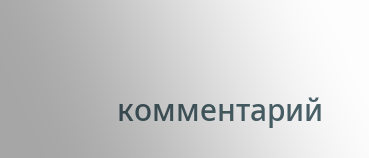комментарий